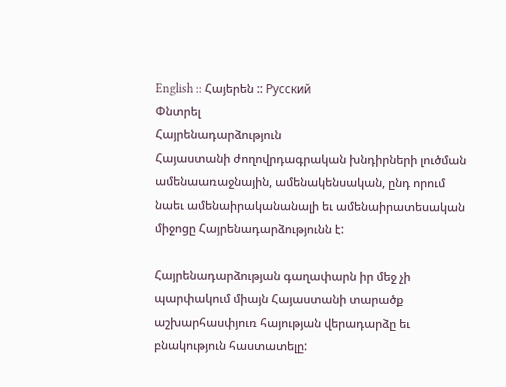English :: Հայերեն :: Русский
Փնտրել
Հայրենադարձություն
Հայաստանի ժողովրդագրական խնդիրների լուծման ամենաառաջնային, ամենակենսական, ընդ որում նաեւ ամենաիրականանալի եւ ամենաիրատեսական միջոցը Հայրենադարձությունն է:

Հայրենադարձության գաղափարն իր մեջ չի պարփակում միայն Հայաստանի տարածք աշխարհասփյուռ հայության վերադարձը եւ բնակություն հաստատելը: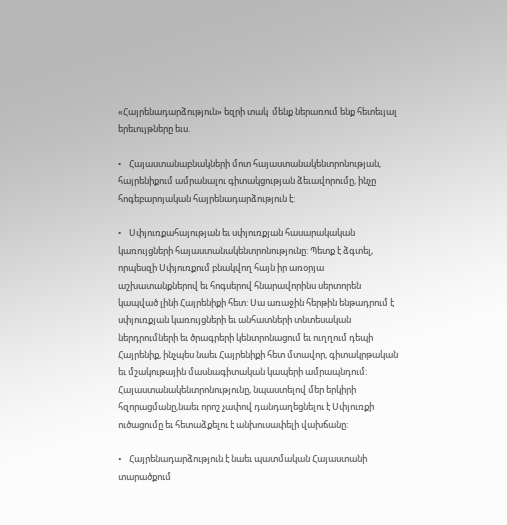«Հայրենադարձություն» եզրի տակ  մենք ներառում ենք հետեւյալ երեւույթները եւս.

•    Հայաստանաբնակների մոտ հայաստանակենտրոնության, հայրենիքում ամրանալու գիտակցության ձեւավորումը, ինչը հոգեբարոյական հայրենադարձություն է:

•    Սփյուռքահայության եւ սփյուռքյան հասարակական կառույցների հայաստանակենտրոնությունը: Պետք է ձգտել, որպեսզի Սփյուռքում բնակվող հայն իր առօրյա աշխատանքներով եւ հոգսերով հնարավորինս սերտորեն կապված լինի Հայրենիքի հետ: Սա առաջին հերթին ենթադրում է սփյուռքյան կառույցների եւ անհատների տնտեսական ներդրումների եւ ծրագրերի կենտրոնացում եւ ուղղում դեպի Հայրենիք, ինչպես նաեւ Հայրենիքի հետ մտավոր, գիտակրթական եւ մշակութային մասնագիտական կապերի ամրապնդում: Հայաստանակենտրոնությունը, նպաստելով մեր երկիրի հզորացմանը,նաեւ որոշ չափով դանդաղեցնելու է Սփյուռքի ուծացումը եւ հետաձքելու է անխուսափելի վախճանը:

•    Հայրենադարձություն է նաեւ պատմական Հայաստանի  տարածքում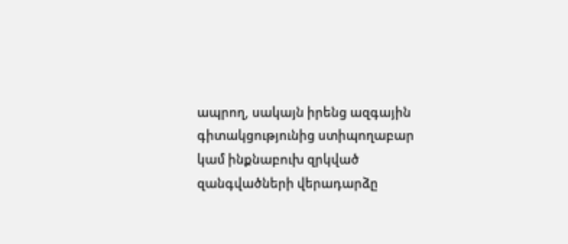ապրող, սակայն իրենց ազգային գիտակցությունից ստիպողաբար կամ ինքնաբուխ զրկված զանգվածների վերադարձը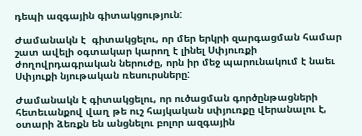դեպի ազգային գիտակցություն:

Ժամանակն է  գիտակցելու, որ մեր երկրի զարգացման համար շատ ավելի օգտակար կարող է լինել Սփյուռքի ժողովրդագրական ներուժը, որն իր մեջ պարունակում է նաեւ Սփյուքի նյութական ռեսուրսները:

Ժամանակն է գիտակցելու, որ ուծացման գործընթացների հետեւանքով վաղ թե ուշ հայկական սփյուռքը վերանալու է, օտարի ձեռքն են անցնելու բոլոր ազգային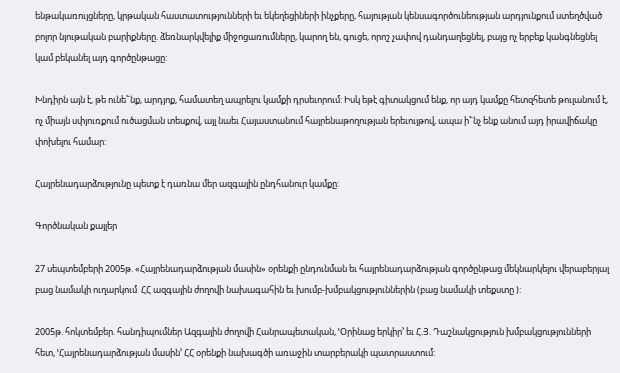ենթակառույցները, կրթական հաստատությունների եւ եկեղեցիների ինչքերը, հայության կենսագործունեության արդյունքում ստեղծված բոլոր նյութական բարիքները. ձեռնարկվելիք միջոցառումները, կարող են, գուցե, որոշ չափով դանդաղեցնել, բայց ոչ երբեք կանգնեցնել կամ բեկանել այդ գործընթացը:

Խնդիրն այն է, թե ունե՟նք, արդյոք, համատեղ ապրելու կամքի դրսեւորում: Իսկ եթէ գիտակցում ենք, որ այդ կամքը հետզհետե թուլանում է, ոչ միայն սփյուռքում ուծացման տեսքով, այլ նաեւ Հայաստանում հայրենաթողության երեւույթով, ապա ի՟նչ ենք անում այդ իրավիճակը փոխելու համար:

Հայրենադարձությունը պետք է դառնա մեր ազգային ընդհանուր կամքը:

Գործնական քայլեր

27 սեպտեմբերի 2005թ. «Հայրենադարձության մասին» օրենքի ընդունման եւ հայրենադարձության գործընթաց մեկնարկելու վերաբերյալ բաց նամակի ուղարկում  ՀՀ ազգային ժողովի նախագահին եւ խումբ-խմբակցություններին (բաց նամակի տեքստը ):

2005թ. հոկտեմբեր. հանդիպումներ Ազգային ժողովի Հանրապետական, ՙՕրինաց երկիր՚ եւ Հ.Յ. Դաշնակցություն խմբակցությունների հետ, ՙՀայրենադարձության մասին՚ ՀՀ օրենքի նախագծի առաջին տարբերակի պատրաստում: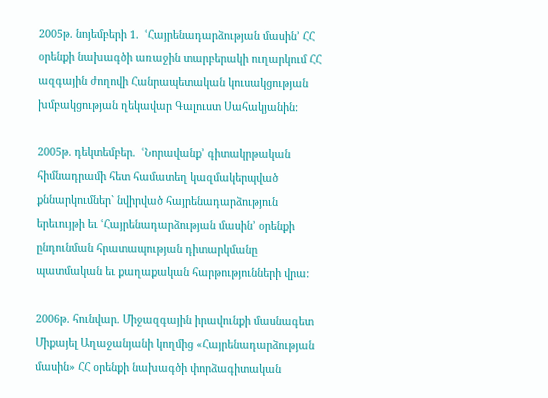2005թ. նոյեմբերի 1.  ՙՀայրենադարձության մասին՚ ՀՀ օրենքի նախագծի առաջին տարբերակի ուղարկում ՀՀ ազգային ժողովի Հանրապետական կուսակցության խմբակցության ղեկավար Գալուստ Սահակյանին:

2005թ. դեկտեմբեր.  ՙՆորավանք՚ գիտակրթական հիմնադրամի հետ համատեղ կազմակերպված քննարկումներ` նվիրված հայրենադարձություն երեւույթի եւ ՙՀայրենադարձության մասին՚ օրենքի ընդունման հրատապության դիտարկմանը  պատմական եւ քաղաքական հարթությունների վրա:

2006թ. հունվար. Միջազգային իրավունքի մասնագետ Միքայել Աղաջանյանի կողմից «Հայրենադարձության մասին» ՀՀ օրենքի նախագծի փորձագիտական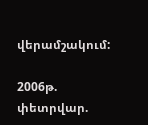վերամշակում:

2006թ. փետրվար.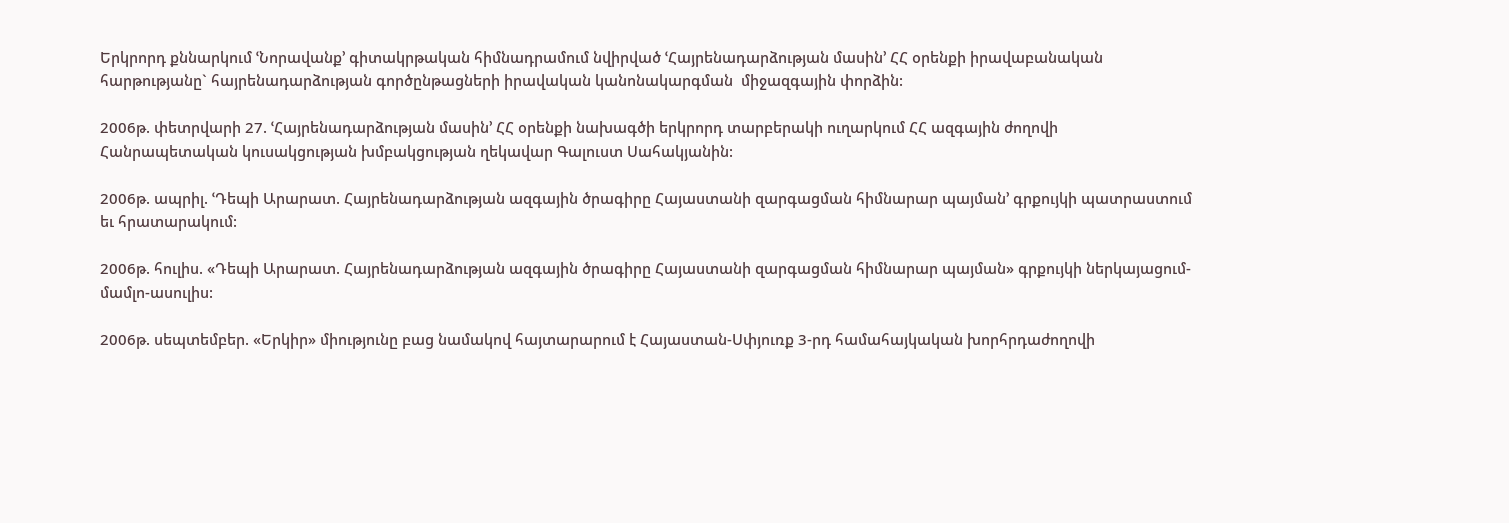Երկրորդ քննարկում ՙՆորավանք՚ գիտակրթական հիմնադրամում նվիրված ՙՀայրենադարձության մասին՚ ՀՀ օրենքի իրավաբանական հարթությանը` հայրենադարձության գործընթացների իրավական կանոնակարգման  միջազգային փորձին:

2006թ. փետրվարի 27. ՙՀայրենադարձության մասին՚ ՀՀ օրենքի նախագծի երկրորդ տարբերակի ուղարկում ՀՀ ազգային ժողովի Հանրապետական կուսակցության խմբակցության ղեկավար Գալուստ Սահակյանին:

2006թ. ապրիլ. ՙԴեպի Արարատ. Հայրենադարձության ազգային ծրագիրը Հայաստանի զարգացման հիմնարար պայման՚ գրքույկի պատրաստում եւ հրատարակում:

2006թ. հուլիս. «Դեպի Արարատ. Հայրենադարձության ազգային ծրագիրը Հայաստանի զարգացման հիմնարար պայման» գրքույկի ներկայացում-մամլո-ասուլիս:

2006թ. սեպտեմբեր. «Երկիր» միությունը բաց նամակով հայտարարում է Հայաստան-Սփյուռք 3-րդ համահայկական խորհրդաժողովի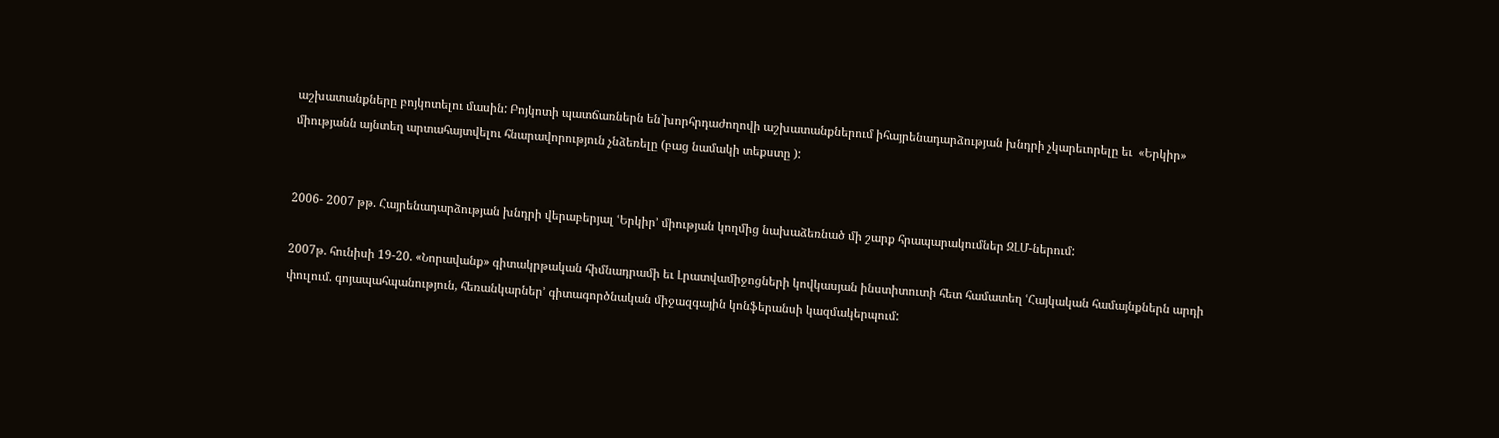աշխատանքները բոյկոտելու մասին: Բոյկոտի պատճառներն են`խորհրդաժողովի աշխատանքներում իհայրենադարձության խնդրի չկարեւորելը եւ  «Երկիր» միությանն այնտեղ արտահայտվելու հնարավորություն չնձեռելը (բաց նամակի տեքստը ):


2006- 2007 թթ. Հայրենադարձության խնդրի վերաբերյալ ՙԵրկիր՚ միության կողմից նախաձեռնած մի շարք հրապարակումներ ԶԼՄ-ներում:

2007թ. հունիսի 19-20. «Նորավանք» գիտակրթական հիմնադրամի եւ Լրատվամիջոցների կովկասյան ինստիտուտի հետ համատեղ ՙՀայկական համայնքներն արդի փուլում. գոյապահպանություն, հեռանկարներ՚ գիտագործնական միջազգային կոնֆերանսի կազմակերպում: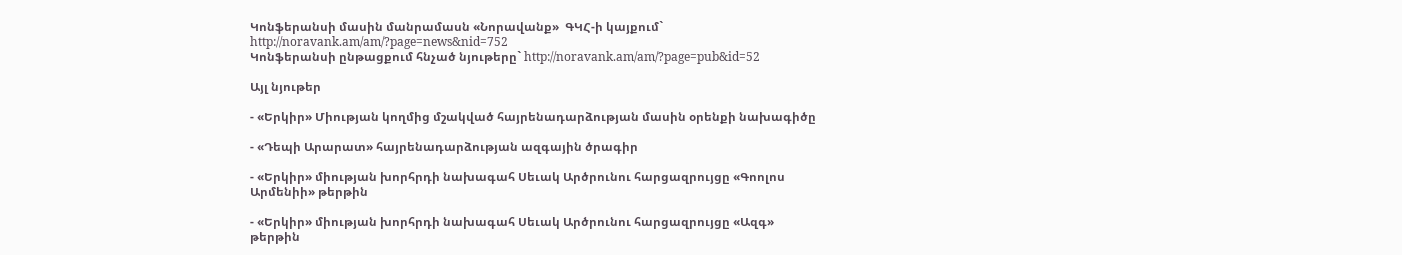Կոնֆերանսի մասին մանրամասն «Նորավանք»  ԳԿՀ-ի կայքում`
http://noravank.am/am/?page=news&nid=752
Կոնֆերանսի ընթացքում հնչած նյութերը` http://noravank.am/am/?page=pub&id=52

Այլ նյութեր

- «Երկիր» Միության կողմից մշակված հայրենադարձության մասին օրենքի նախագիծը

- «Դեպի Արարատ» հայրենադարձության ազգային ծրագիր

- «Երկիր» միության խորհրդի նախագահ Սեւակ Արծրունու հարցազրույցը «Գոոլոս Արմենիի» թերթին

- «Երկիր» միության խորհրդի նախագահ Սեւակ Արծրունու հարցազրույցը «Ազգ» թերթին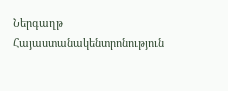Ներգաղթ
Հայաստանակենտրոնություն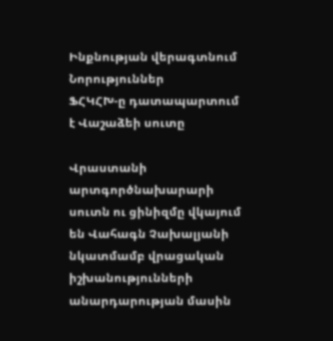Ինքնության վերագտնում
Նորություններ
ՖՀԿՀԽ-ը դատապարտում է Վաշաձեի սուտը

Վրաստանի արտգործնախարարի սուտն ու ցինիզմը վկայում են Վահագն Չախալյանի նկատմամբ վրացական իշխանությունների անարդարության մասին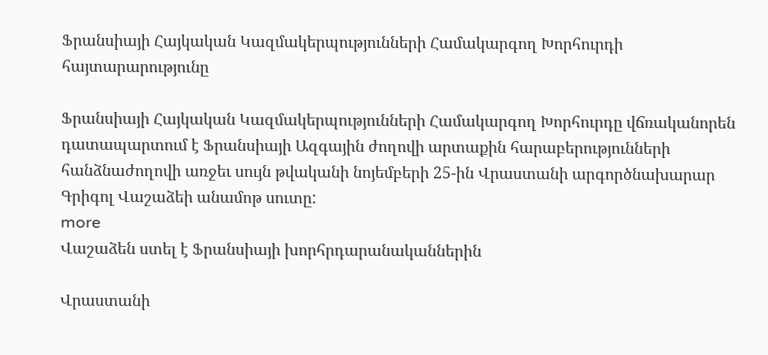Ֆրանսիայի Հայկական Կազմակերպությունների Համակարգող Խորհուրդի հայտարարությունը

Ֆրանսիայի Հայկական Կազմակերպությունների Համակարգող Խորհուրդը վճռականորեն  դատապարտում է Ֆրանսիայի Ազգային ժողովի արտաքին հարաբերությունների հանձնաժողովի առջեւ սույն թվականի նոյեմբերի 25-ին Վրաստանի արգործնախարար Գրիգոլ Վաշաձեի անամոթ սուտը:
more
Վաշաձեն ստել է Ֆրանսիայի խորհրդարանականներին

Վրաստանի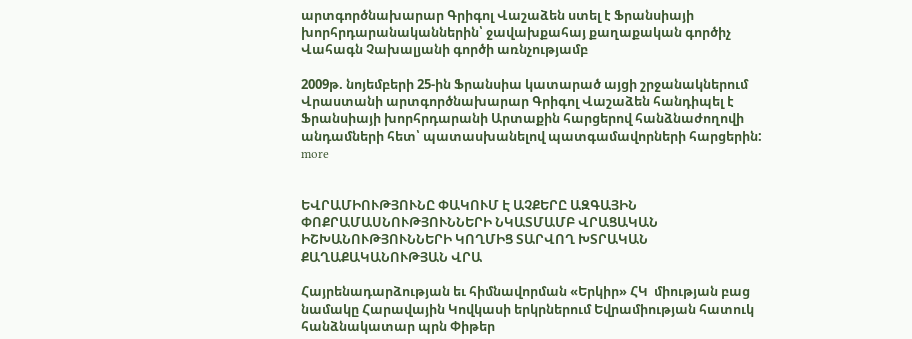արտգործնախարար Գրիգոլ Վաշաձեն ստել է Ֆրանսիայի խորհրդարանականներին՝ ջավախքահայ քաղաքական գործիչ Վահագն Չախալյանի գործի առնչությամբ

2009թ. նոյեմբերի 25-ին Ֆրանսիա կատարած այցի շրջանակներում Վրաստանի արտգործնախարար Գրիգոլ Վաշաձեն հանդիպել է Ֆրանսիայի խորհրդարանի Արտաքին հարցերով հանձնաժողովի անդամների հետ՝ պատասխանելով պատգամավորների հարցերին:
more


ԵՎՐԱՄԻՈՒԹՅՈՒՆԸ ՓԱԿՈՒՄ Է ԱՉՔԵՐԸ ԱԶԳԱՅԻՆ ՓՈՔՐԱՄԱՍՆՈՒԹՅՈՒՆՆԵՐԻ ՆԿԱՏՄԱՄԲ ՎՐԱՑԱԿԱՆ ԻՇԽԱՆՈՒԹՅՈՒՆՆԵՐԻ ԿՈՂՄԻՑ ՏԱՐՎՈՂ ԽՏՐԱԿԱՆ ՔԱՂԱՔԱԿԱՆՈՒԹՅԱՆ ՎՐԱ

Հայրենադարձության եւ հիմնավորման «Երկիր» ՀԿ  միության բաց նամակը Հարավային Կովկասի երկրներում Եվրամիության հատուկ հանձնակատար պրն Փիթեր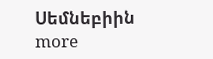Սեմնեբիին
more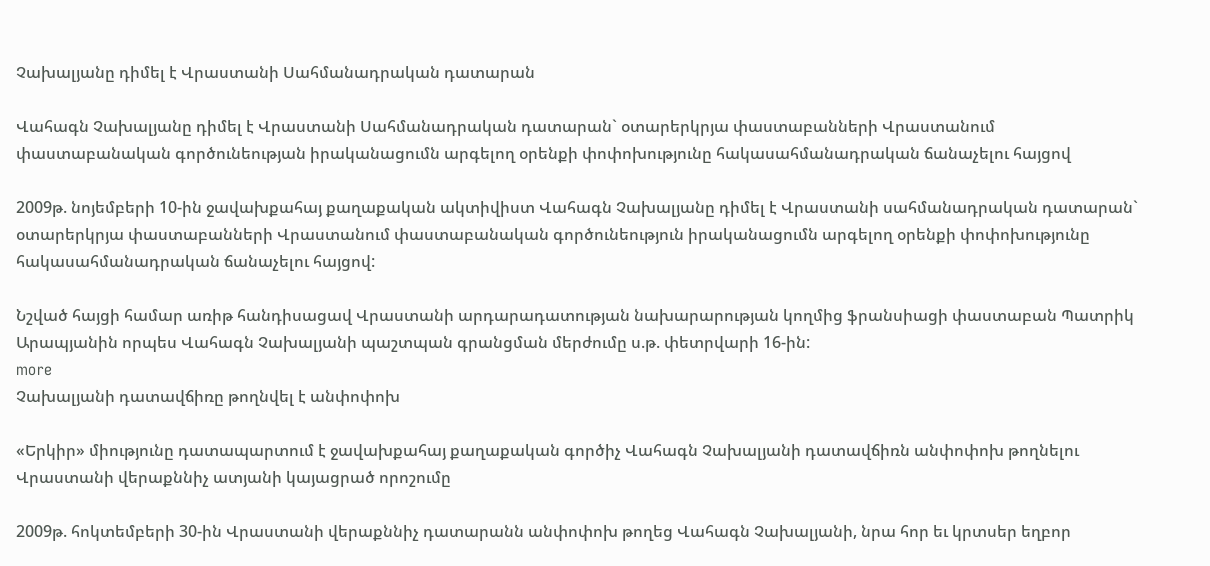Չախալյանը դիմել է Վրաստանի Սահմանադրական դատարան

Վահագն Չախալյանը դիմել է Վրաստանի Սահմանադրական դատարան` օտարերկրյա փաստաբանների Վրաստանում փաստաբանական գործունեության իրականացումն արգելող օրենքի փոփոխությունը հակասահմանադրական ճանաչելու հայցով

2009թ. նոյեմբերի 10-ին ջավախքահայ քաղաքական ակտիվիստ Վահագն Չախալյանը դիմել է Վրաստանի սահմանադրական դատարան` օտարերկրյա փաստաբանների Վրաստանում փաստաբանական գործունեություն իրականացումն արգելող օրենքի փոփոխությունը հակասահմանադրական ճանաչելու հայցով:

Նշված հայցի համար առիթ հանդիսացավ Վրաստանի արդարադատության նախարարության կողմից ֆրանսիացի փաստաբան Պատրիկ Արապյանին որպես Վահագն Չախալյանի պաշտպան գրանցման մերժումը ս.թ. փետրվարի 16-ին:
more
Չախալյանի դատավճիռը թողնվել է անփոփոխ

«Երկիր» միությունը դատապարտում է ջավախքահայ քաղաքական գործիչ Վահագն Չախալյանի դատավճիռն անփոփոխ թողնելու Վրաստանի վերաքննիչ ատյանի կայացրած որոշումը

2009թ. հոկտեմբերի 30-ին Վրաստանի վերաքննիչ դատարանն անփոփոխ թողեց Վահագն Չախալյանի, նրա հոր եւ կրտսեր եղբոր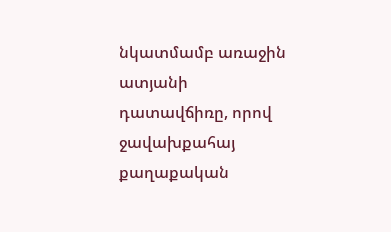նկատմամբ առաջին ատյանի դատավճիռը, որով ջավախքահայ քաղաքական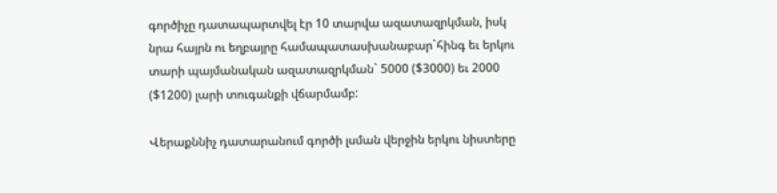գործիչը դատապարտվել էր 10 տարվա ազատազրկման, իսկ նրա հայրն ու եղբայրը համապատասխանաբար`հինգ եւ երկու տարի պայմանական ազատազրկման` 5000 ($3000) եւ 2000 ($1200) լարի տուգանքի վճարմամբ:

Վերաքննիչ դատարանում գործի լսման վերջին երկու նիստերը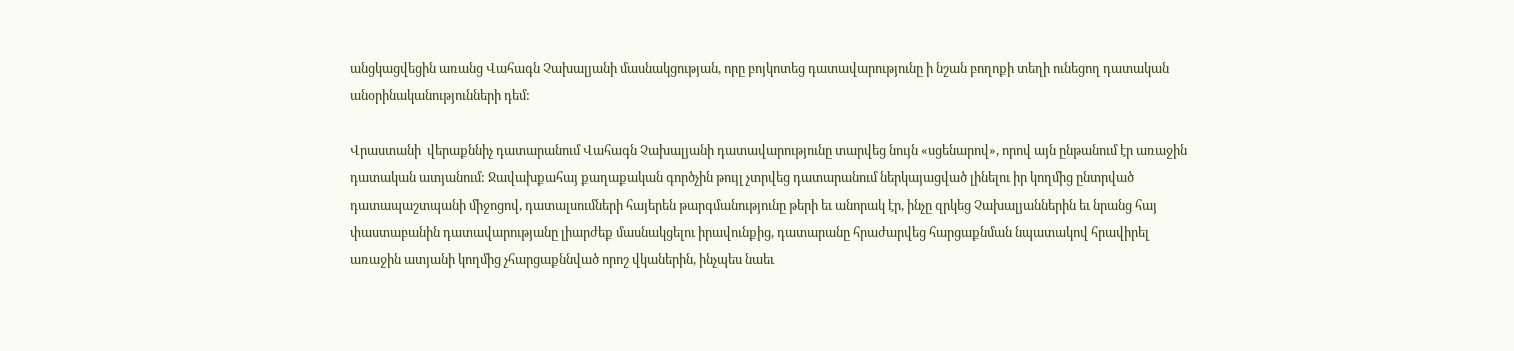անցկացվեցին առանց Վահագն Չախալյանի մասնակցության, որը բոյկոտեց դատավարությունը ի նշան բողոքի տեղի ունեցող դատական անօրինականությունների դեմ:

Վրաստանի  վերաքննիչ դատարանում Վահագն Չախալյանի դատավարությունը տարվեց նույն «սցենարով», որով այն ընթանում էր առաջին դատական ատյանում: Ջավախքահայ քաղաքական գործչին թույլ չտրվեց դատարանում ներկայացված լինելու իր կողմից ընտրված դատապաշտպանի միջոցով, դատալսումների հայերեն թարգմանությունը թերի եւ անորակ էր, ինչը զրկեց Չախալյաններին եւ նրանց հայ փաստաբանին դատավարությանը լիարժեք մասնակցելու իրավունքից, դատարանը հրաժարվեց հարցաքնման նպատակով հրավիրել առաջին ատյանի կողմից չհարցաքննված որոշ վկաներին, ինչպես նաեւ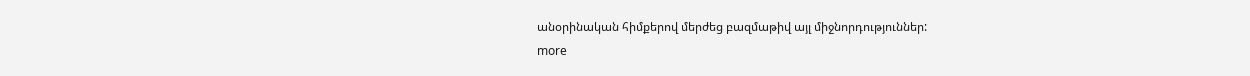անօրինական հիմքերով մերժեց բազմաթիվ այլ միջնորդություններ:
more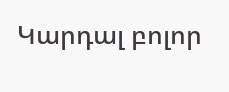Կարդալ բոլոր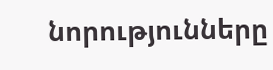նորությունները